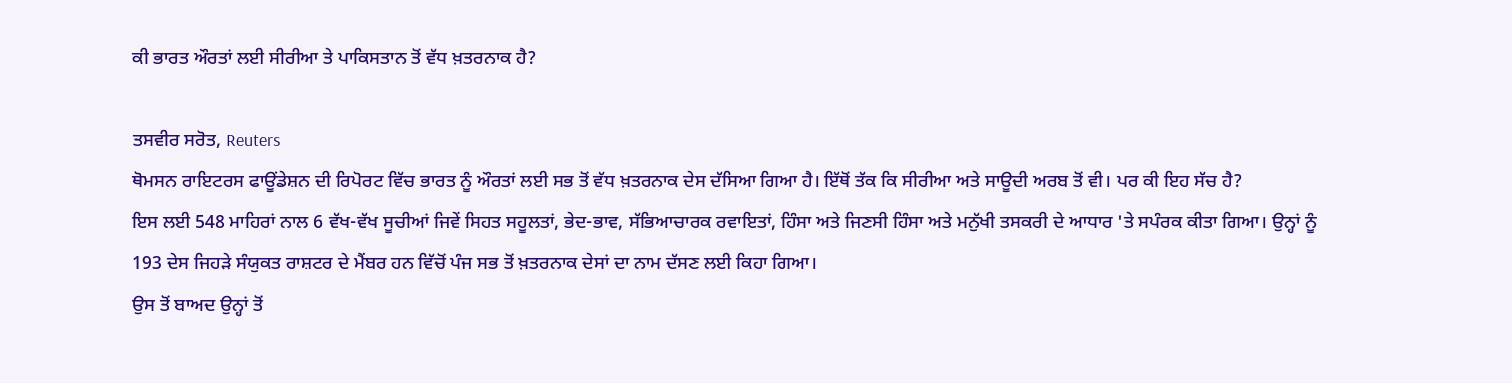ਕੀ ਭਾਰਤ ਔਰਤਾਂ ਲਈ ਸੀਰੀਆ ਤੇ ਪਾਕਿਸਤਾਨ ਤੋਂ ਵੱਧ ਖ਼ਤਰਨਾਕ ਹੈ?

ਤਸਵੀਰ ਸਰੋਤ, Reuters
ਥੋਮਸਨ ਰਾਇਟਰਸ ਫਾਊਂਡੇਸ਼ਨ ਦੀ ਰਿਪੋਰਟ ਵਿੱਚ ਭਾਰਤ ਨੂੰ ਔਰਤਾਂ ਲਈ ਸਭ ਤੋਂ ਵੱਧ ਖ਼ਤਰਨਾਕ ਦੇਸ ਦੱਸਿਆ ਗਿਆ ਹੈ। ਇੱਥੋਂ ਤੱਕ ਕਿ ਸੀਰੀਆ ਅਤੇ ਸਾਊਦੀ ਅਰਬ ਤੋਂ ਵੀ। ਪਰ ਕੀ ਇਹ ਸੱਚ ਹੈ?
ਇਸ ਲਈ 548 ਮਾਹਿਰਾਂ ਨਾਲ 6 ਵੱਖ-ਵੱਖ ਸੂਚੀਆਂ ਜਿਵੇਂ ਸਿਹਤ ਸਹੂਲਤਾਂ, ਭੇਦ-ਭਾਵ, ਸੱਭਿਆਚਾਰਕ ਰਵਾਇਤਾਂ, ਹਿੰਸਾ ਅਤੇ ਜਿਣਸੀ ਹਿੰਸਾ ਅਤੇ ਮਨੁੱਖੀ ਤਸਕਰੀ ਦੇ ਆਧਾਰ 'ਤੇ ਸਪੰਰਕ ਕੀਤਾ ਗਿਆ। ਉਨ੍ਹਾਂ ਨੂੰ 193 ਦੇਸ ਜਿਹੜੇ ਸੰਯੁਕਤ ਰਾਸ਼ਟਰ ਦੇ ਮੈਂਬਰ ਹਨ ਵਿੱਚੋਂ ਪੰਜ ਸਭ ਤੋਂ ਖ਼ਤਰਨਾਕ ਦੇਸਾਂ ਦਾ ਨਾਮ ਦੱਸਣ ਲਈ ਕਿਹਾ ਗਿਆ।
ਉਸ ਤੋਂ ਬਾਅਦ ਉਨ੍ਹਾਂ ਤੋਂ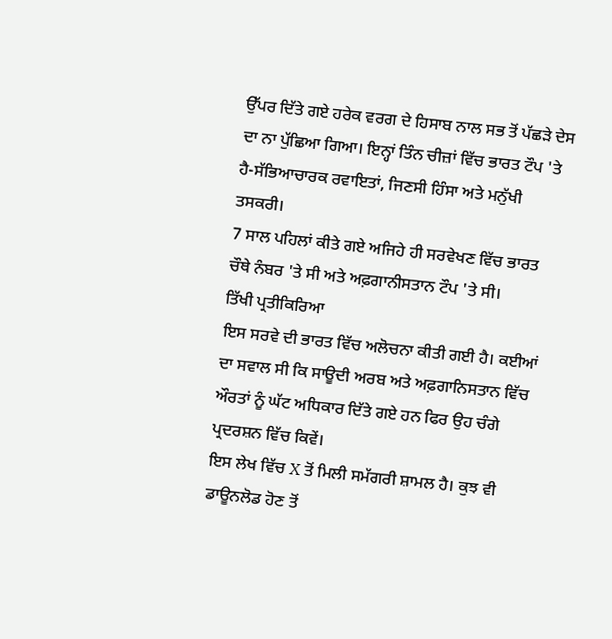ਉੱਪਰ ਦਿੱਤੇ ਗਏ ਹਰੇਕ ਵਰਗ ਦੇ ਹਿਸਾਬ ਨਾਲ ਸਭ ਤੋਂ ਪੱਛੜੇ ਦੇਸ ਦਾ ਨਾ ਪੁੱਛਿਆ ਗਿਆ। ਇਨ੍ਹਾਂ ਤਿੰਨ ਚੀਜ਼ਾਂ ਵਿੱਚ ਭਾਰਤ ਟੌਪ 'ਤੇ ਹੈ-ਸੱਭਿਆਚਾਰਕ ਰਵਾਇਤਾਂ, ਜਿਣਸੀ ਹਿੰਸਾ ਅਤੇ ਮਨੁੱਖੀ ਤਸਕਰੀ।
7 ਸਾਲ ਪਹਿਲਾਂ ਕੀਤੇ ਗਏ ਅਜਿਹੇ ਹੀ ਸਰਵੇਖਣ ਵਿੱਚ ਭਾਰਤ ਚੌਥੇ ਨੰਬਰ 'ਤੇ ਸੀ ਅਤੇ ਅਫ਼ਗਾਨੀਸਤਾਨ ਟੌਪ 'ਤੇ ਸੀ।
ਤਿੱਖੀ ਪ੍ਰਤੀਕਿਰਿਆ
ਇਸ ਸਰਵੇ ਦੀ ਭਾਰਤ ਵਿੱਚ ਅਲੋਚਨਾ ਕੀਤੀ ਗਈ ਹੈ। ਕਈਆਂ ਦਾ ਸਵਾਲ ਸੀ ਕਿ ਸਾਊਦੀ ਅਰਬ ਅਤੇ ਅਫ਼ਗਾਨਿਸਤਾਨ ਵਿੱਚ ਔਰਤਾਂ ਨੂੰ ਘੱਟ ਅਧਿਕਾਰ ਦਿੱਤੇ ਗਏ ਹਨ ਫਿਰ ਉਹ ਚੰਗੇ ਪ੍ਰਦਰਸ਼ਨ ਵਿੱਚ ਕਿਵੇਂ।
ਇਸ ਲੇਖ ਵਿੱਚ X ਤੋਂ ਮਿਲੀ ਸਮੱਗਰੀ ਸ਼ਾਮਲ ਹੈ। ਕੁਝ ਵੀ ਡਾਊਨਲੋਡ ਹੋਣ ਤੋਂ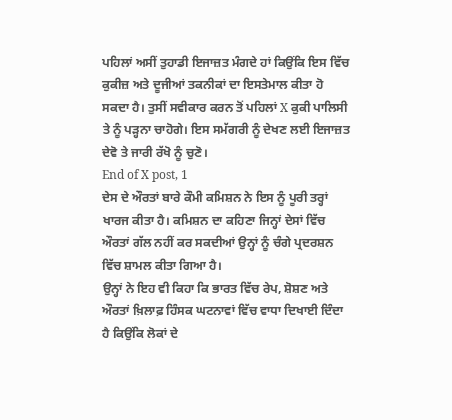ਪਹਿਲਾਂ ਅਸੀਂ ਤੁਹਾਡੀ ਇਜਾਜ਼ਤ ਮੰਗਦੇ ਹਾਂ ਕਿਉਂਕਿ ਇਸ ਵਿੱਚ ਕੁਕੀਜ਼ ਅਤੇ ਦੂਜੀਆਂ ਤਕਨੀਕਾਂ ਦਾ ਇਸਤੇਮਾਲ ਕੀਤਾ ਹੋ ਸਕਦਾ ਹੈ। ਤੁਸੀਂ ਸਵੀਕਾਰ ਕਰਨ ਤੋਂ ਪਹਿਲਾਂ X ਕੁਕੀ ਪਾਲਿਸੀ ਤੇ ਨੂੰ ਪੜ੍ਹਨਾ ਚਾਹੋਗੇ। ਇਸ ਸਮੱਗਰੀ ਨੂੰ ਦੇਖਣ ਲਈ ਇਜਾਜ਼ਤ ਦੇਵੋ ਤੇ ਜਾਰੀ ਰੱਖੋ ਨੂੰ ਚੁਣੋ।
End of X post, 1
ਦੇਸ ਦੇ ਔਰਤਾਂ ਬਾਰੇ ਕੌਮੀ ਕਮਿਸ਼ਨ ਨੇ ਇਸ ਨੂੰ ਪੂਰੀ ਤਰ੍ਹਾਂ ਖਾਰਜ ਕੀਤਾ ਹੈ। ਕਮਿਸ਼ਨ ਦਾ ਕਹਿਣਾ ਜਿਨ੍ਹਾਂ ਦੇਸਾਂ ਵਿੱਚ ਔਰਤਾਂ ਗੱਲ ਨਹੀਂ ਕਰ ਸਕਦੀਆਂ ਉਨ੍ਹਾਂ ਨੂੰ ਚੰਗੇ ਪ੍ਰਦਰਸ਼ਨ ਵਿੱਚ ਸ਼ਾਮਲ ਕੀਤਾ ਗਿਆ ਹੈ।
ਉਨ੍ਹਾਂ ਨੇ ਇਹ ਵੀ ਕਿਹਾ ਕਿ ਭਾਰਤ ਵਿੱਚ ਰੇਪ, ਸ਼ੋਸ਼ਣ ਅਤੇ ਔਰਤਾਂ ਖ਼ਿਲਾਫ਼ ਹਿੰਸਕ ਘਟਨਾਵਾਂ ਵਿੱਚ ਵਾਧਾ ਦਿਖਾਈ ਦਿੰਦਾ ਹੈ ਕਿਉਂਕਿ ਲੋਕਾਂ ਦੇ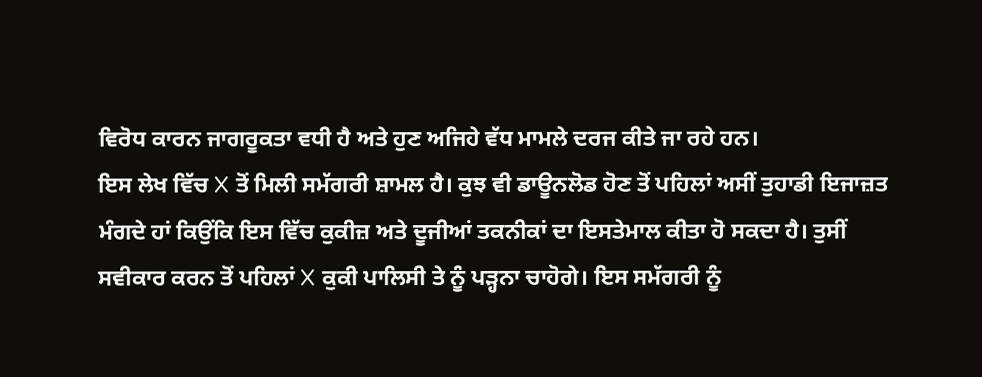ਵਿਰੋਧ ਕਾਰਨ ਜਾਗਰੂਕਤਾ ਵਧੀ ਹੈ ਅਤੇ ਹੁਣ ਅਜਿਹੇ ਵੱਧ ਮਾਮਲੇ ਦਰਜ ਕੀਤੇ ਜਾ ਰਹੇ ਹਨ।
ਇਸ ਲੇਖ ਵਿੱਚ X ਤੋਂ ਮਿਲੀ ਸਮੱਗਰੀ ਸ਼ਾਮਲ ਹੈ। ਕੁਝ ਵੀ ਡਾਊਨਲੋਡ ਹੋਣ ਤੋਂ ਪਹਿਲਾਂ ਅਸੀਂ ਤੁਹਾਡੀ ਇਜਾਜ਼ਤ ਮੰਗਦੇ ਹਾਂ ਕਿਉਂਕਿ ਇਸ ਵਿੱਚ ਕੁਕੀਜ਼ ਅਤੇ ਦੂਜੀਆਂ ਤਕਨੀਕਾਂ ਦਾ ਇਸਤੇਮਾਲ ਕੀਤਾ ਹੋ ਸਕਦਾ ਹੈ। ਤੁਸੀਂ ਸਵੀਕਾਰ ਕਰਨ ਤੋਂ ਪਹਿਲਾਂ X ਕੁਕੀ ਪਾਲਿਸੀ ਤੇ ਨੂੰ ਪੜ੍ਹਨਾ ਚਾਹੋਗੇ। ਇਸ ਸਮੱਗਰੀ ਨੂੰ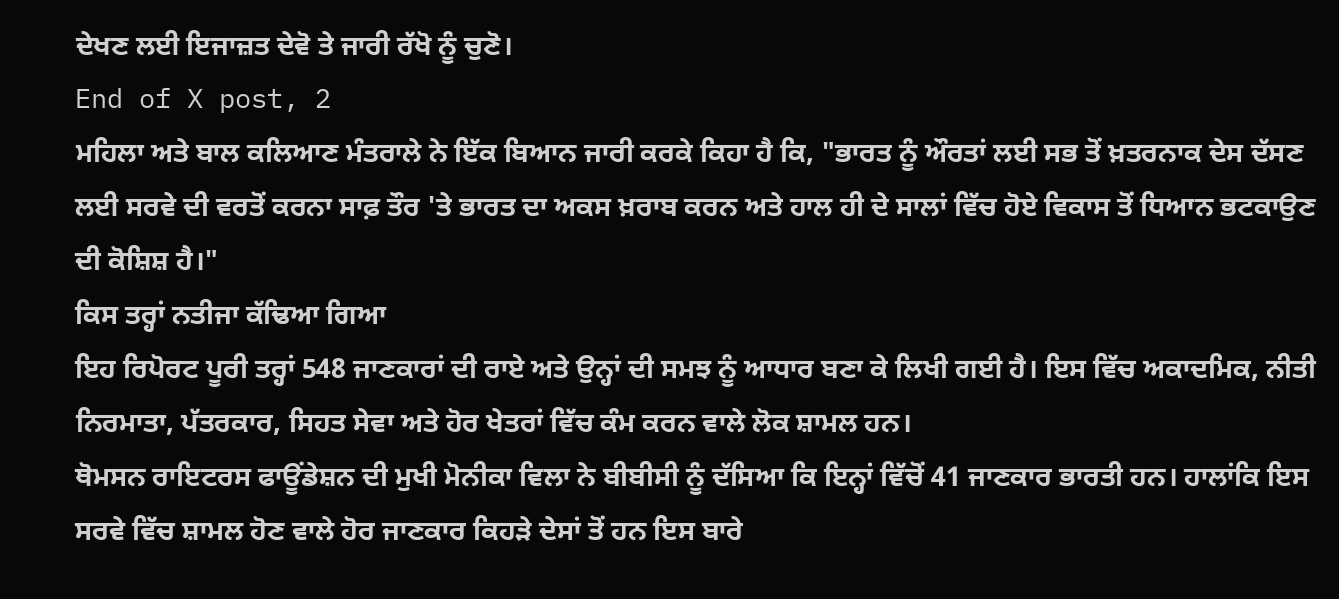ਦੇਖਣ ਲਈ ਇਜਾਜ਼ਤ ਦੇਵੋ ਤੇ ਜਾਰੀ ਰੱਖੋ ਨੂੰ ਚੁਣੋ।
End of X post, 2
ਮਹਿਲਾ ਅਤੇ ਬਾਲ ਕਲਿਆਣ ਮੰਤਰਾਲੇ ਨੇ ਇੱਕ ਬਿਆਨ ਜਾਰੀ ਕਰਕੇ ਕਿਹਾ ਹੈ ਕਿ, "ਭਾਰਤ ਨੂੰ ਔਰਤਾਂ ਲਈ ਸਭ ਤੋਂ ਖ਼ਤਰਨਾਕ ਦੇਸ ਦੱਸਣ ਲਈ ਸਰਵੇ ਦੀ ਵਰਤੋਂ ਕਰਨਾ ਸਾਫ਼ ਤੌਰ 'ਤੇ ਭਾਰਤ ਦਾ ਅਕਸ ਖ਼ਰਾਬ ਕਰਨ ਅਤੇ ਹਾਲ ਹੀ ਦੇ ਸਾਲਾਂ ਵਿੱਚ ਹੋਏ ਵਿਕਾਸ ਤੋਂ ਧਿਆਨ ਭਟਕਾਉਣ ਦੀ ਕੋਸ਼ਿਸ਼ ਹੈ।"
ਕਿਸ ਤਰ੍ਹਾਂ ਨਤੀਜਾ ਕੱਢਿਆ ਗਿਆ
ਇਹ ਰਿਪੋਰਟ ਪੂਰੀ ਤਰ੍ਹਾਂ 548 ਜਾਣਕਾਰਾਂ ਦੀ ਰਾਏ ਅਤੇ ਉਨ੍ਹਾਂ ਦੀ ਸਮਝ ਨੂੰ ਆਧਾਰ ਬਣਾ ਕੇ ਲਿਖੀ ਗਈ ਹੈ। ਇਸ ਵਿੱਚ ਅਕਾਦਮਿਕ, ਨੀਤੀ ਨਿਰਮਾਤਾ, ਪੱਤਰਕਾਰ, ਸਿਹਤ ਸੇਵਾ ਅਤੇ ਹੋਰ ਖੇਤਰਾਂ ਵਿੱਚ ਕੰਮ ਕਰਨ ਵਾਲੇ ਲੋਕ ਸ਼ਾਮਲ ਹਨ।
ਥੋਮਸਨ ਰਾਇਟਰਸ ਫਾਊਂਡੇਸ਼ਨ ਦੀ ਮੁਖੀ ਮੋਨੀਕਾ ਵਿਲਾ ਨੇ ਬੀਬੀਸੀ ਨੂੰ ਦੱਸਿਆ ਕਿ ਇਨ੍ਹਾਂ ਵਿੱਚੋਂ 41 ਜਾਣਕਾਰ ਭਾਰਤੀ ਹਨ। ਹਾਲਾਂਕਿ ਇਸ ਸਰਵੇ ਵਿੱਚ ਸ਼ਾਮਲ ਹੋਣ ਵਾਲੇ ਹੋਰ ਜਾਣਕਾਰ ਕਿਹੜੇ ਦੇਸਾਂ ਤੋਂ ਹਨ ਇਸ ਬਾਰੇ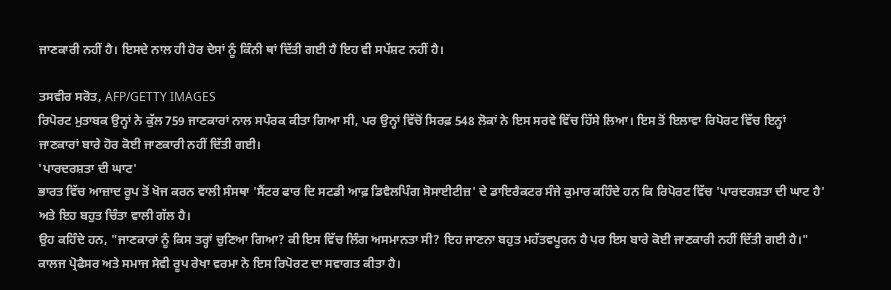ਜਾਣਕਾਰੀ ਨਹੀਂ ਹੈ। ਇਸਦੇ ਨਾਲ ਹੀ ਹੋਰ ਦੇਸਾਂ ਨੂੰ ਕਿੰਨੀ ਥਾਂ ਦਿੱਤੀ ਗਈ ਹੈ ਇਹ ਵੀ ਸਪੱਸ਼ਟ ਨਹੀਂ ਹੈ।

ਤਸਵੀਰ ਸਰੋਤ, AFP/GETTY IMAGES
ਰਿਪੋਰਟ ਮੁਤਾਬਕ ਉਨ੍ਹਾਂ ਨੇ ਕੁੱਲ 759 ਜਾਣਕਾਰਾਂ ਨਾਲ ਸਪੰਰਕ ਕੀਤਾ ਗਿਆ ਸੀ, ਪਰ ਉਨ੍ਹਾਂ ਵਿੱਚੋਂ ਸਿਰਫ਼ 548 ਲੋਕਾਂ ਨੇ ਇਸ ਸਰਵੇ ਵਿੱਚ ਹਿੱਸੇ ਲਿਆ। ਇਸ ਤੋਂ ਇਲਾਵਾ ਰਿਪੋਰਟ ਵਿੱਚ ਇਨ੍ਹਾਂ ਜਾਣਕਾਰਾਂ ਬਾਰੇ ਹੋਰ ਕੋਈ ਜਾਣਕਾਰੀ ਨਹੀਂ ਦਿੱਤੀ ਗਈ।
'ਪਾਰਦਰਸ਼ਤਾ ਦੀ ਘਾਟ'
ਭਾਰਤ ਵਿੱਚ ਆਜ਼ਾਦ ਰੂਪ ਤੋਂ ਖੋਜ ਕਰਨ ਵਾਲੀ ਸੰਸਥਾ 'ਸੈਂਟਰ ਫਾਰ ਦਿ ਸਟਡੀ ਆਫ਼ ਡਿਵੈਲਪਿੰਗ ਸੋਸਾਈਟੀਜ਼' ਦੇ ਡਾਇਰੈਕਟਰ ਸੰਜੇ ਕੁਮਾਰ ਕਹਿੰਦੇ ਹਨ ਕਿ ਰਿਪੋਰਟ ਵਿੱਚ 'ਪਾਰਦਰਸ਼ਤਾ ਦੀ ਘਾਟ ਹੈ' ਅਤੇ ਇਹ ਬਹੁਤ ਚਿੰਤਾ ਵਾਲੀ ਗੱਲ ਹੈ।
ਉਹ ਕਹਿੰਦੇ ਹਨ, "ਜਾਣਕਾਰਾਂ ਨੂੰ ਕਿਸ ਤਰ੍ਹਾਂ ਚੁਣਿਆ ਗਿਆ? ਕੀ ਇਸ ਵਿੱਚ ਲਿੰਗ ਅਸਮਾਨਤਾ ਸੀ? ਇਹ ਜਾਣਨਾ ਬਹੁਤ ਮਹੱਤਵਪੂਰਨ ਹੈ ਪਰ ਇਸ ਬਾਰੇ ਕੋਈ ਜਾਣਕਾਰੀ ਨਹੀਂ ਦਿੱਤੀ ਗਈ ਹੈ।"
ਕਾਲਜ ਪ੍ਰੋਫੈਸਰ ਅਤੇ ਸਮਾਜ ਸੇਵੀ ਰੂਪ ਰੇਖਾ ਵਰਮਾ ਨੇ ਇਸ ਰਿਪੋਰਟ ਦਾ ਸਵਾਗਤ ਕੀਤਾ ਹੈ।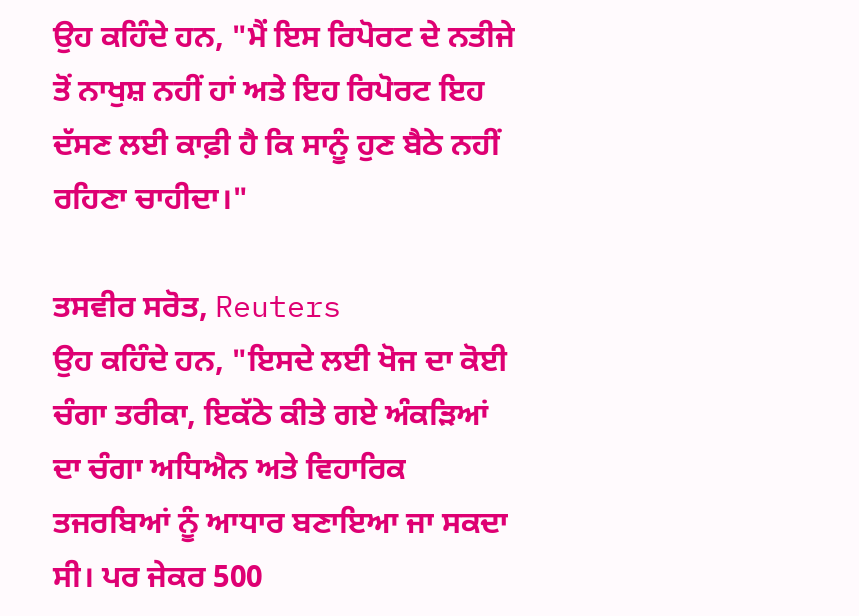ਉਹ ਕਹਿੰਦੇ ਹਨ, "ਮੈਂ ਇਸ ਰਿਪੋਰਟ ਦੇ ਨਤੀਜੇ ਤੋਂ ਨਾਖੁਸ਼ ਨਹੀਂ ਹਾਂ ਅਤੇ ਇਹ ਰਿਪੋਰਟ ਇਹ ਦੱਸਣ ਲਈ ਕਾਫ਼ੀ ਹੈ ਕਿ ਸਾਨੂੰ ਹੁਣ ਬੈਠੇ ਨਹੀਂ ਰਹਿਣਾ ਚਾਹੀਦਾ।"

ਤਸਵੀਰ ਸਰੋਤ, Reuters
ਉਹ ਕਹਿੰਦੇ ਹਨ, "ਇਸਦੇ ਲਈ ਖੋਜ ਦਾ ਕੋਈ ਚੰਗਾ ਤਰੀਕਾ, ਇਕੱਠੇ ਕੀਤੇ ਗਏ ਅੰਕੜਿਆਂ ਦਾ ਚੰਗਾ ਅਧਿਐਨ ਅਤੇ ਵਿਹਾਰਿਕ ਤਜਰਬਿਆਂ ਨੂੰ ਆਧਾਰ ਬਣਾਇਆ ਜਾ ਸਕਦਾ ਸੀ। ਪਰ ਜੇਕਰ 500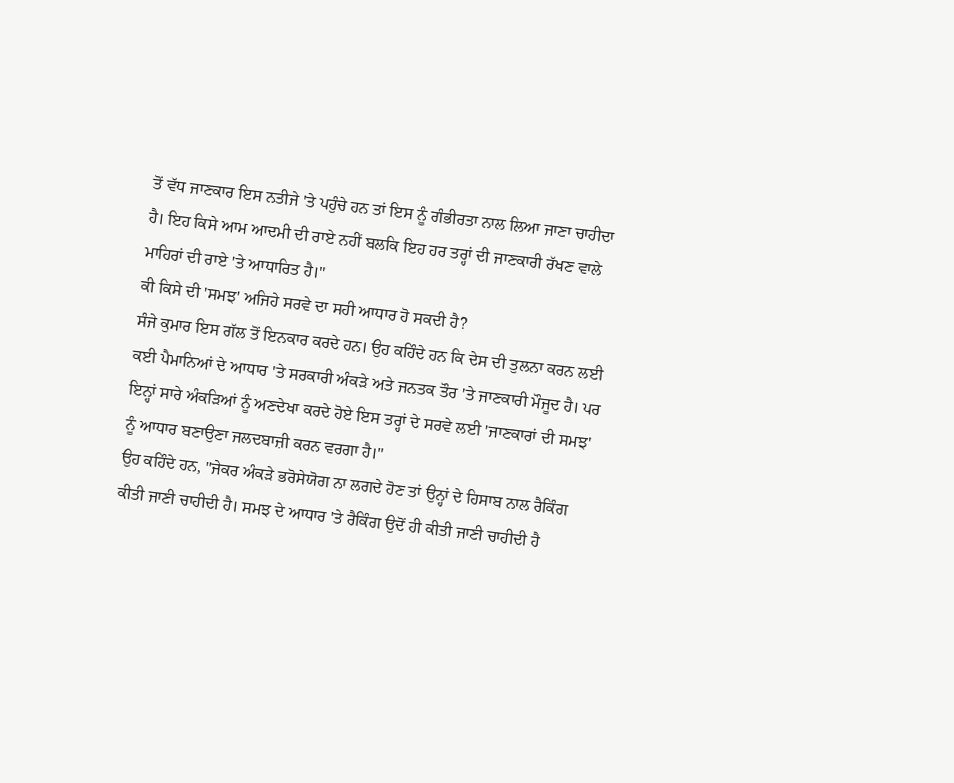ਤੋਂ ਵੱਧ ਜਾਣਕਾਰ ਇਸ ਨਤੀਜੇ 'ਤੇ ਪਹੁੰਚੇ ਹਨ ਤਾਂ ਇਸ ਨੂੰ ਗੰਭੀਰਤਾ ਨਾਲ ਲਿਆ ਜਾਣਾ ਚਾਹੀਦਾ ਹੈ। ਇਹ ਕਿਸੇ ਆਮ ਆਦਮੀ ਦੀ ਰਾਏ ਨਹੀਂ ਬਲਕਿ ਇਹ ਹਰ ਤਰ੍ਹਾਂ ਦੀ ਜਾਣਕਾਰੀ ਰੱਖਣ ਵਾਲੇ ਮਾਹਿਰਾਂ ਦੀ ਰਾਏ 'ਤੇ ਆਧਾਰਿਤ ਹੈ।"
ਕੀ ਕਿਸੇ ਦੀ 'ਸਮਝ' ਅਜਿਹੇ ਸਰਵੇ ਦਾ ਸਹੀ ਆਧਾਰ ਹੋ ਸਕਦੀ ਹੈ?
ਸੰਜੇ ਕੁਮਾਰ ਇਸ ਗੱਲ ਤੋਂ ਇਨਕਾਰ ਕਰਦੇ ਹਨ। ਉਹ ਕਹਿੰਦੇ ਹਨ ਕਿ ਦੇਸ ਦੀ ਤੁਲਨਾ ਕਰਨ ਲਈ ਕਈ ਪੈਮਾਨਿਆਂ ਦੇ ਆਧਾਰ 'ਤੇ ਸਰਕਾਰੀ ਅੰਕੜੇ ਅਤੇ ਜਨਤਕ ਤੌਰ 'ਤੇ ਜਾਣਕਾਰੀ ਮੌਜੂਦ ਹੈ। ਪਰ ਇਨ੍ਹਾਂ ਸਾਰੇ ਅੰਕੜਿਆਂ ਨੂੰ ਅਣਦੇਖਾ ਕਰਦੇ ਹੋਏ ਇਸ ਤਰ੍ਹਾਂ ਦੇ ਸਰਵੇ ਲਈ 'ਜਾਣਕਾਰਾਂ ਦੀ ਸਮਝ' ਨੂੰ ਆਧਾਰ ਬਣਾਉਣਾ ਜਲਦਬਾਜ਼ੀ ਕਰਨ ਵਰਗਾ ਹੈ।"
ਉਹ ਕਹਿੰਦੇ ਹਨ, "ਜੇਕਰ ਅੰਕੜੇ ਭਰੋਸੇਯੋਗ ਨਾ ਲਗਦੇ ਹੋਣ ਤਾਂ ਉਨ੍ਹਾਂ ਦੇ ਹਿਸਾਬ ਨਾਲ ਰੈਕਿੰਗ ਕੀਤੀ ਜਾਣੀ ਚਾਹੀਦੀ ਹੈ। ਸਮਝ ਦੇ ਆਧਾਰ 'ਤੇ ਰੈਕਿੰਗ ਉਦੋਂ ਹੀ ਕੀਤੀ ਜਾਣੀ ਚਾਹੀਦੀ ਹੈ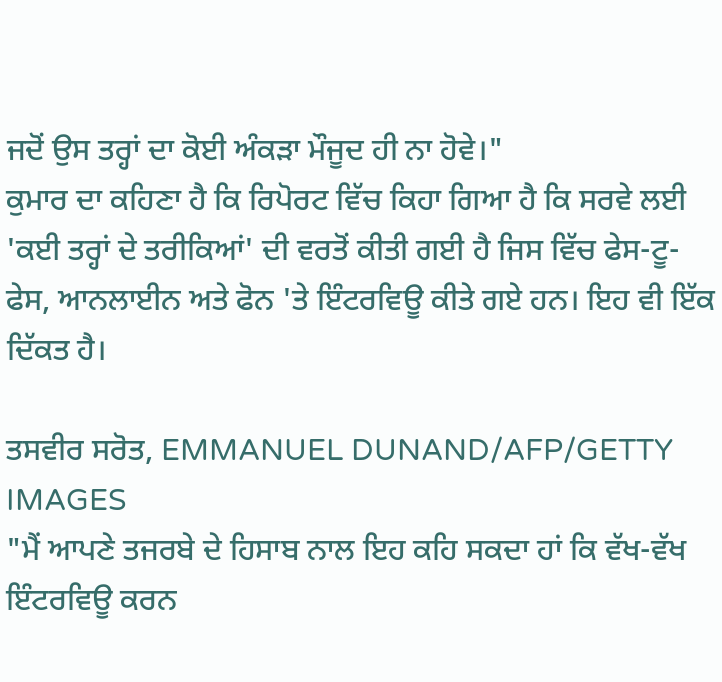ਜਦੋਂ ਉਸ ਤਰ੍ਹਾਂ ਦਾ ਕੋਈ ਅੰਕੜਾ ਮੌਜੂਦ ਹੀ ਨਾ ਹੋਵੇ।"
ਕੁਮਾਰ ਦਾ ਕਹਿਣਾ ਹੈ ਕਿ ਰਿਪੋਰਟ ਵਿੱਚ ਕਿਹਾ ਗਿਆ ਹੈ ਕਿ ਸਰਵੇ ਲਈ 'ਕਈ ਤਰ੍ਹਾਂ ਦੇ ਤਰੀਕਿਆਂ' ਦੀ ਵਰਤੋਂ ਕੀਤੀ ਗਈ ਹੈ ਜਿਸ ਵਿੱਚ ਫੇਸ-ਟੂ-ਫੇਸ, ਆਨਲਾਈਨ ਅਤੇ ਫੋਨ 'ਤੇ ਇੰਟਰਵਿਊ ਕੀਤੇ ਗਏ ਹਨ। ਇਹ ਵੀ ਇੱਕ ਦਿੱਕਤ ਹੈ।

ਤਸਵੀਰ ਸਰੋਤ, EMMANUEL DUNAND/AFP/GETTY IMAGES
"ਮੈਂ ਆਪਣੇ ਤਜਰਬੇ ਦੇ ਹਿਸਾਬ ਨਾਲ ਇਹ ਕਹਿ ਸਕਦਾ ਹਾਂ ਕਿ ਵੱਖ-ਵੱਖ ਇੰਟਰਵਿਊ ਕਰਨ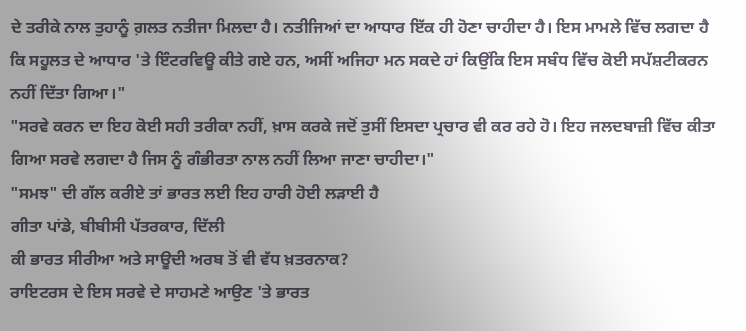ਦੇ ਤਰੀਕੇ ਨਾਲ ਤੁਹਾਨੂੰ ਗ਼ਲਤ ਨਤੀਜਾ ਮਿਲਦਾ ਹੈ। ਨਤੀਜਿਆਂ ਦਾ ਆਧਾਰ ਇੱਕ ਹੀ ਹੋਣਾ ਚਾਹੀਦਾ ਹੈ। ਇਸ ਮਾਮਲੇ ਵਿੱਚ ਲਗਦਾ ਹੈ ਕਿ ਸਹੂਲਤ ਦੇ ਆਧਾਰ 'ਤੇ ਇੰਟਰਵਿਊ ਕੀਤੇ ਗਏ ਹਨ, ਅਸੀਂ ਅਜਿਹਾ ਮਨ ਸਕਦੇ ਹਾਂ ਕਿਉਂਕਿ ਇਸ ਸਬੰਧ ਵਿੱਚ ਕੋਈ ਸਪੱਸ਼ਟੀਕਰਨ ਨਹੀਂ ਦਿੱਤਾ ਗਿਆ।"
"ਸਰਵੇ ਕਰਨ ਦਾ ਇਹ ਕੋਈ ਸਹੀ ਤਰੀਕਾ ਨਹੀਂ, ਖ਼ਾਸ ਕਰਕੇ ਜਦੋਂ ਤੁਸੀਂ ਇਸਦਾ ਪ੍ਰਚਾਰ ਵੀ ਕਰ ਰਹੇ ਹੋ। ਇਹ ਜਲਦਬਾਜ਼ੀ ਵਿੱਚ ਕੀਤਾ ਗਿਆ ਸਰਵੇ ਲਗਦਾ ਹੈ ਜਿਸ ਨੂੰ ਗੰਭੀਰਤਾ ਨਾਲ ਨਹੀਂ ਲਿਆ ਜਾਣਾ ਚਾਹੀਦਾ।"
"ਸਮਝ" ਦੀ ਗੱਲ ਕਰੀਏ ਤਾਂ ਭਾਰਤ ਲਈ ਇਹ ਹਾਰੀ ਹੋਈ ਲੜਾਈ ਹੈ
ਗੀਤਾ ਪਾਂਡੇ, ਬੀਬੀਸੀ ਪੱਤਰਕਾਰ, ਦਿੱਲੀ
ਕੀ ਭਾਰਤ ਸੀਰੀਆ ਅਤੇ ਸਾਊਦੀ ਅਰਬ ਤੋਂ ਵੀ ਵੱਧ ਖ਼ਤਰਨਾਕ?
ਰਾਇਟਰਸ ਦੇ ਇਸ ਸਰਵੇ ਦੇ ਸਾਹਮਣੇ ਆਉਣ 'ਤੇ ਭਾਰਤ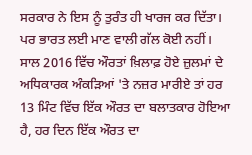ਸਰਕਾਰ ਨੇ ਇਸ ਨੂੰ ਤੁਰੰਤ ਹੀ ਖਾਰਜ ਕਰ ਦਿੱਤਾ। ਪਰ ਭਾਰਤ ਲਈ ਮਾਣ ਵਾਲੀ ਗੱਲ ਕੋਈ ਨਹੀਂ।
ਸਾਲ 2016 ਵਿੱਚ ਔਰਤਾਂ ਖ਼ਿਲਾਫ਼ ਹੋਏ ਜ਼ੁਲਮਾਂ ਦੇ ਅਧਿਕਾਰਕ ਅੰਕੜਿਆਂ 'ਤੇ ਨਜ਼ਰ ਮਾਰੀਏ ਤਾਂ ਹਰ 13 ਮਿੰਟ ਵਿੱਚ ਇੱਕ ਔਰਤ ਦਾ ਬਲਾਤਕਾਰ ਹੋਇਆ ਹੈ, ਹਰ ਦਿਨ ਇੱਕ ਔਰਤ ਦਾ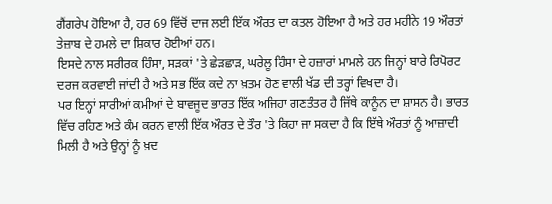ਗੈਂਗਰੇਪ ਹੋਇਆ ਹੈ, ਹਰ 69 ਵਿੱਚੋਂ ਦਾਜ ਲਈ ਇੱਕ ਔਰਤ ਦਾ ਕਤਲ ਹੋਇਆ ਹੈ ਅਤੇ ਹਰ ਮਹੀਨੇ 19 ਔਰਤਾਂ ਤੇਜ਼ਾਬ ਦੇ ਹਮਲੇ ਦਾ ਸ਼ਿਕਾਰ ਹੋਈਆਂ ਹਨ।
ਇਸਦੇ ਨਾਲ ਸਰੀਰਕ ਹਿੰਸਾ, ਸੜਕਾਂ 'ਤੇ ਛੇੜਛਾੜ, ਘਰੇਲੂ ਹਿੰਸਾ ਦੇ ਹਜ਼ਾਰਾਂ ਮਾਮਲੇ ਹਨ ਜਿਨ੍ਹਾਂ ਬਾਰੇ ਰਿਪੋਰਟ ਦਰਜ ਕਰਵਾਈ ਜਾਂਦੀ ਹੈ ਅਤੇ ਸਭ ਇੱਕ ਕਦੇ ਨਾ ਖ਼ਤਮ ਹੋਣ ਵਾਲੀ ਖੱਡ ਦੀ ਤਰ੍ਹਾਂ ਵਿਖਦਾ ਹੈ।
ਪਰ ਇਨ੍ਹਾਂ ਸਾਰੀਆਂ ਕਮੀਆਂ ਦੇ ਬਾਵਜੂਦ ਭਾਰਤ ਇੱਕ ਅਜਿਹਾ ਗਣਤੰਤਰ ਹੈ ਜਿੱਥੇ ਕਾਨੂੰਨ ਦਾ ਸ਼ਾਸਨ ਹੈ। ਭਾਰਤ ਵਿੱਚ ਰਹਿਣ ਅਤੇ ਕੰਮ ਕਰਨ ਵਾਲੀ ਇੱਕ ਔਰਤ ਦੇ ਤੌਰ 'ਤੇ ਕਿਹਾ ਜਾ ਸਕਦਾ ਹੈ ਕਿ ਇੱਥੇ ਔਰਤਾਂ ਨੂੰ ਆਜ਼ਾਦੀ ਮਿਲੀ ਹੈ ਅਤੇ ਉਨ੍ਹਾਂ ਨੂੰ ਖ਼ਦ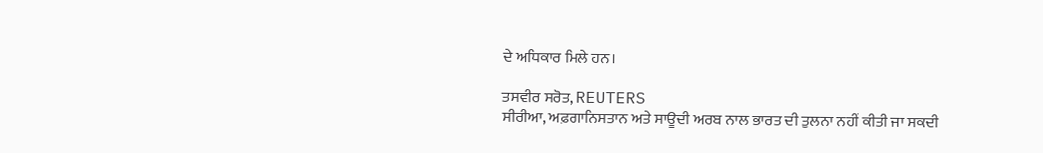ਦੇ ਅਧਿਕਾਰ ਮਿਲੇ ਹਨ।

ਤਸਵੀਰ ਸਰੋਤ, REUTERS
ਸੀਰੀਆ, ਅਫ਼ਗਾਨਿਸਤਾਨ ਅਤੇ ਸਾਊਦੀ ਅਰਬ ਨਾਲ ਭਾਰਤ ਦੀ ਤੁਲਨਾ ਨਹੀਂ ਕੀਤੀ ਜਾ ਸਕਦੀ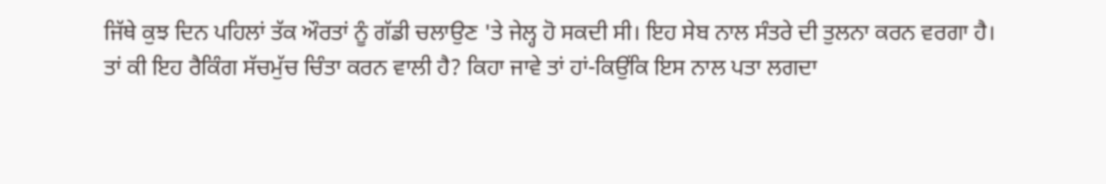ਜਿੱਥੇ ਕੁਝ ਦਿਨ ਪਹਿਲਾਂ ਤੱਕ ਔਰਤਾਂ ਨੂੰ ਗੱਡੀ ਚਲਾਉਣ 'ਤੇ ਜੇਲ੍ਹ ਹੋ ਸਕਦੀ ਸੀ। ਇਹ ਸੇਬ ਨਾਲ ਸੰਤਰੇ ਦੀ ਤੁਲਨਾ ਕਰਨ ਵਰਗਾ ਹੈ।
ਤਾਂ ਕੀ ਇਹ ਰੈਕਿੰਗ ਸੱਚਮੁੱਚ ਚਿੰਤਾ ਕਰਨ ਵਾਲੀ ਹੈ? ਕਿਹਾ ਜਾਵੇ ਤਾਂ ਹਾਂ-ਕਿਉਂਕਿ ਇਸ ਨਾਲ ਪਤਾ ਲਗਦਾ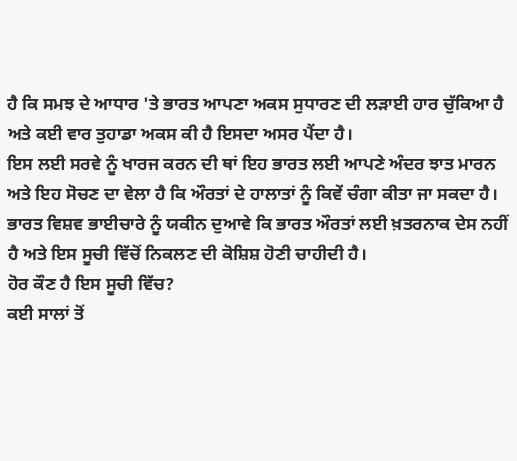ਹੈ ਕਿ ਸਮਝ ਦੇ ਆਧਾਰ 'ਤੇ ਭਾਰਤ ਆਪਣਾ ਅਕਸ ਸੁਧਾਰਣ ਦੀ ਲੜਾਈ ਹਾਰ ਚੁੱਕਿਆ ਹੈ ਅਤੇ ਕਈ ਵਾਰ ਤੁਹਾਡਾ ਅਕਸ ਕੀ ਹੈ ਇਸਦਾ ਅਸਰ ਪੈਂਦਾ ਹੈ।
ਇਸ ਲਈ ਸਰਵੇ ਨੂੰ ਖਾਰਜ ਕਰਨ ਦੀ ਥਾਂ ਇਹ ਭਾਰਤ ਲਈ ਆਪਣੇ ਅੰਦਰ ਝਾਤ ਮਾਰਨ ਅਤੇ ਇਹ ਸੋਚਣ ਦਾ ਵੇਲਾ ਹੈ ਕਿ ਔਰਤਾਂ ਦੇ ਹਾਲਾਤਾਂ ਨੂੰ ਕਿਵੇਂ ਚੰਗਾ ਕੀਤਾ ਜਾ ਸਕਦਾ ਹੈ। ਭਾਰਤ ਵਿਸ਼ਵ ਭਾਈਚਾਰੇ ਨੂੰ ਯਕੀਨ ਦੁਆਵੇ ਕਿ ਭਾਰਤ ਔਰਤਾਂ ਲਈ ਖ਼ਤਰਨਾਕ ਦੇਸ ਨਹੀਂ ਹੈ ਅਤੇ ਇਸ ਸੂਚੀ ਵਿੱਚੋਂ ਨਿਕਲਣ ਦੀ ਕੋਸ਼ਿਸ਼ ਹੋਣੀ ਚਾਹੀਦੀ ਹੈ।
ਹੋਰ ਕੌਣ ਹੈ ਇਸ ਸੂਚੀ ਵਿੱਚ?
ਕਈ ਸਾਲਾਂ ਤੋਂ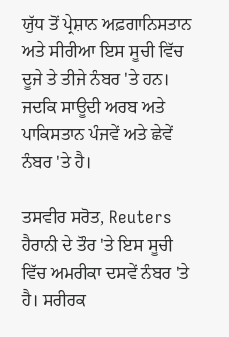ਯੁੱਧ ਤੋਂ ਪ੍ਰੇਸ਼ਾਨ ਅਫ਼ਗਾਨਿਸਤਾਨ ਅਤੇ ਸੀਰੀਆ ਇਸ ਸੂਚੀ ਵਿੱਚ ਦੂਜੇ ਤੇ ਤੀਜੇ ਨੰਬਰ 'ਤੇ ਹਨ। ਜਦਕਿ ਸਾਊਦੀ ਅਰਬ ਅਤੇ ਪਾਕਿਸਤਾਨ ਪੰਜਵੇਂ ਅਤੇ ਛੇਵੇਂ ਨੰਬਰ 'ਤੇ ਹੈ।

ਤਸਵੀਰ ਸਰੋਤ, Reuters
ਹੈਰਾਨੀ ਦੇ ਤੌਰ 'ਤੇ ਇਸ ਸੂਚੀ ਵਿੱਚ ਅਮਰੀਕਾ ਦਸਵੇਂ ਨੰਬਰ 'ਤੇ ਹੈ। ਸਰੀਰਕ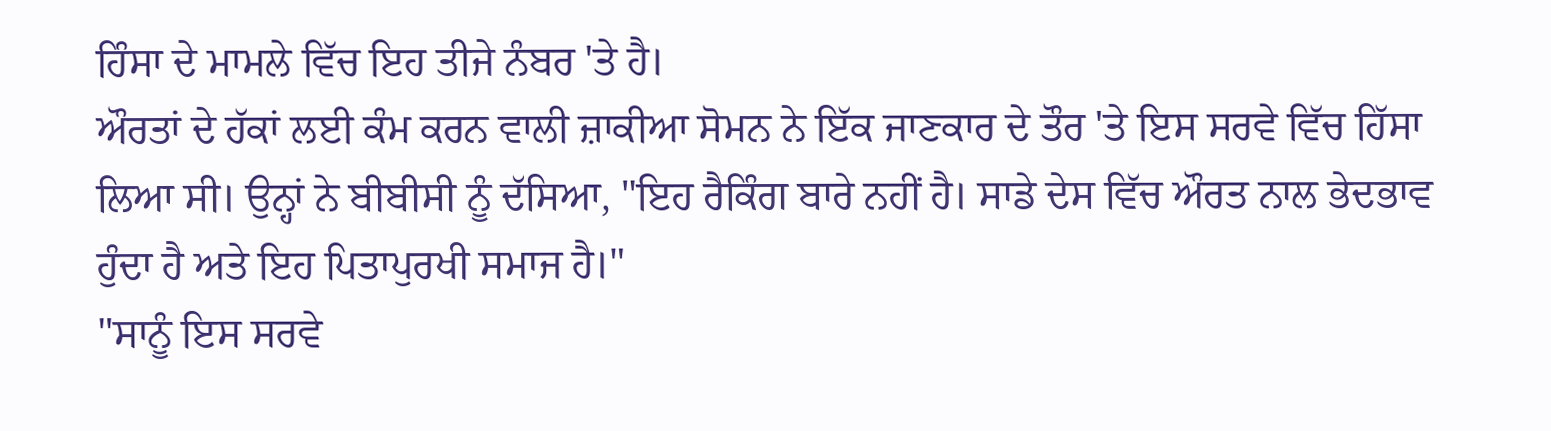ਹਿੰਸਾ ਦੇ ਮਾਮਲੇ ਵਿੱਚ ਇਹ ਤੀਜੇ ਨੰਬਰ 'ਤੇ ਹੈ।
ਔਰਤਾਂ ਦੇ ਹੱਕਾਂ ਲਈ ਕੰਮ ਕਰਨ ਵਾਲੀ ਜ਼ਾਕੀਆ ਸੋਮਨ ਨੇ ਇੱਕ ਜਾਣਕਾਰ ਦੇ ਤੌਰ 'ਤੇ ਇਸ ਸਰਵੇ ਵਿੱਚ ਹਿੱਸਾ ਲਿਆ ਸੀ। ਉਨ੍ਹਾਂ ਨੇ ਬੀਬੀਸੀ ਨੂੰ ਦੱਸਿਆ, "ਇਹ ਰੈਕਿੰਗ ਬਾਰੇ ਨਹੀਂ ਹੈ। ਸਾਡੇ ਦੇਸ ਵਿੱਚ ਔਰਤ ਨਾਲ ਭੇਦਭਾਵ ਹੁੰਦਾ ਹੈ ਅਤੇ ਇਹ ਪਿਤਾਪੁਰਖੀ ਸਮਾਜ ਹੈ।"
"ਸਾਨੂੰ ਇਸ ਸਰਵੇ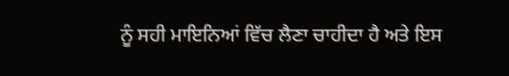ਨੂੰ ਸਹੀ ਮਾਇਨਿਆਂ ਵਿੱਚ ਲੈਣਾ ਚਾਹੀਦਾ ਹੈ ਅਤੇ ਇਸ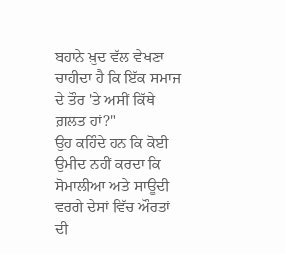ਬਹਾਨੇ ਖ਼ੁਦ ਵੱਲ ਵੇਖਣਾ ਚਾਹੀਦਾ ਹੈ ਕਿ ਇੱਕ ਸਮਾਜ ਦੇ ਤੌਰ 'ਤੇ ਅਸੀਂ ਕਿੱਥੇ ਗ਼ਲਤ ਹਾਂ?"
ਉਹ ਕਹਿੰਦੇ ਹਨ ਕਿ ਕੋਈ ਉਮੀਦ ਨਹੀਂ ਕਰਦਾ ਕਿ ਸੋਮਾਲੀਆ ਅਤੇ ਸਾਊਦੀ ਵਰਗੇ ਦੇਸਾਂ ਵਿੱਚ ਔਰਤਾਂ ਦੀ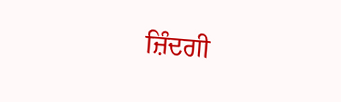ਜ਼ਿੰਦਗੀ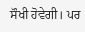ਸੌਖੀ ਹੋਵੇਗੀ। ਪਰ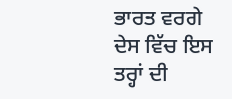ਭਾਰਤ ਵਰਗੇ ਦੇਸ ਵਿੱਚ ਇਸ ਤਰ੍ਹਾਂ ਦੀ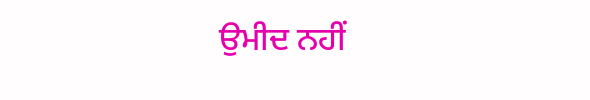ਉਮੀਦ ਨਹੀਂ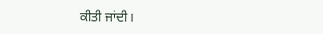ਕੀਤੀ ਜਾਂਦੀ।